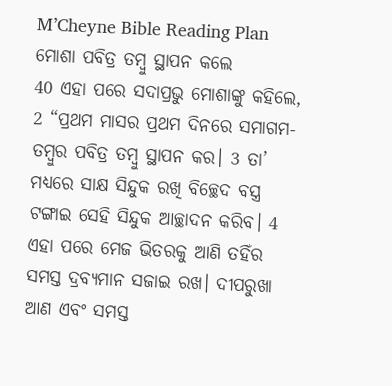M’Cheyne Bible Reading Plan
ମୋଶା ପବିତ୍ର ତମ୍ବୁ ସ୍ଥାପନ କଲେ
40 ଏହା ପରେ ସଦାପ୍ରଭୁ ମୋଶାଙ୍କୁ କହିଲେ, 2 “ପ୍ରଥମ ମାସର ପ୍ରଥମ ଦିନରେ ସମାଗମ-ତମ୍ବୁର ପବିତ୍ର ତମ୍ବୁ ସ୍ଥାପନ କର। 3 ତା’ ମଧ୍ୟରେ ସାକ୍ଷ ସିନ୍ଦୁକ ରଖି ବିଚ୍ଛେଦ ବସ୍ତ୍ର ଟଙ୍ଗାଇ ସେହି ସିନ୍ଦୁକ ଆଚ୍ଛାଦନ କରିବ। 4 ଏହା ପରେ ମେଜ ଭିତରକୁ ଆଣି ତହିଁର ସମସ୍ତ ଦ୍ରବ୍ୟମାନ ସଜାଇ ରଖ। ଦୀପରୁଖା ଆଣ ଏବଂ ସମସ୍ତ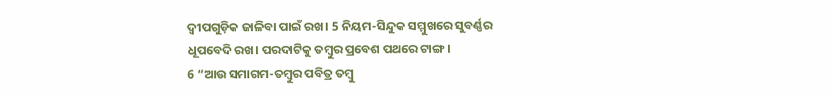ଦ୍ୱୀପଗୁଡ଼ିକ ଜାଳିବା ପାଇଁ ରଖ। 5 ନିୟମ-ସିନ୍ଦୁକ ସମ୍ମୁଖରେ ସୁବର୍ଣ୍ଣର ଧୂପବେଦି ରଖ। ପରଦାଟିକୁ ତମ୍ବୁର ପ୍ରବେଶ ପଥରେ ଟାଙ୍ଗ।
6 “ଆଉ ସମାଗମ-ତମ୍ବୁର ପବିତ୍ର ତମ୍ବୁ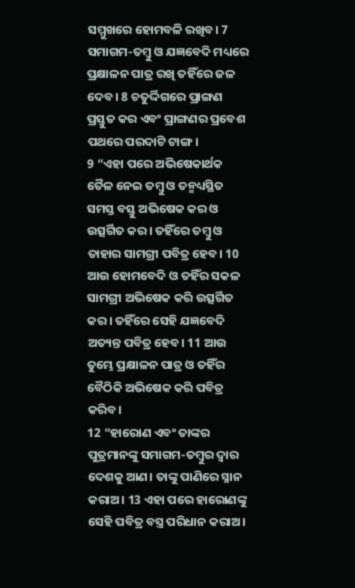ସମ୍ମୁଖରେ ହୋମବଳି ରଖିବ। 7 ସମାଗମ-ତମ୍ବୁ ଓ ଯଜ୍ଞବେଦି ମଧ୍ୟରେ ପ୍ରକ୍ଷାଳନ ପାତ୍ର ରଖି ତହିଁରେ ଜଳ ଦେବ। 8 ଚତୁର୍ଦ୍ଦିଗରେ ପ୍ରାଙ୍ଗଣ ପ୍ରସ୍ତୁତ କର ଏବଂ ପ୍ରାଙ୍ଗଣର ପ୍ରବେଶ ପଥରେ ପରଦାଟି ଟାଙ୍ଗ।
9 “ଏହା ପରେ ଅଭିଷେକାର୍ଥକ ତୈଳ ନେଇ ତମ୍ବୁ ଓ ତନ୍ମଧ୍ୟସ୍ଥିତ ସମସ୍ତ ବସ୍ତୁ ଅଭିଷେକ କର ଓ ଉତ୍ସର୍ଗିତ କର। ତହିଁରେ ତମ୍ବୁ ଓ ତାହାର ସାମଗ୍ରୀ ପବିତ୍ର ହେବ। 10 ଆଉ ହୋମବେଦି ଓ ତହିଁର ସକଳ ସାମଗ୍ରୀ ଅଭିଷେକ କରି ଉତ୍ସର୍ଗିତ କର। ତହିଁରେ ସେହି ଯଜ୍ଞବେଦି ଅତ୍ୟନ୍ତ ପବିତ୍ର ହେବ। 11 ଆଉ ତୁମ୍ଭେ ପ୍ରକ୍ଷାଳନ ପାତ୍ର ଓ ତହିଁର ବୈଠିକି ଅଭିଷେକ କରି ପବିତ୍ର କରିବ।
12 “ହାରୋଣ ଏବଂ ତାଙ୍କର ପୁତ୍ରମାନଙ୍କୁ ସମାଗମ-ତମ୍ବୁର ଦ୍ୱାର ଦେଶକୁ ଆଣ। ତାଙ୍କୁ ପାଣିରେ ସ୍ନାନ କରାଅ। 13 ଏହା ପରେ ହାରୋଣଙ୍କୁ ସେହି ପବିତ୍ର ବସ୍ତ୍ର ପରିଧାନ କରାଅ।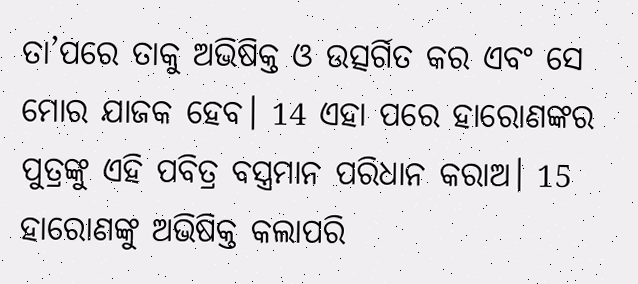ତା’ପରେ ତାକୁ ଅଭିଷିକ୍ତ ଓ ଉତ୍ସର୍ଗିତ କର ଏବଂ ସେ ମୋର ଯାଜକ ହେବ। 14 ଏହା ପରେ ହାରୋଣଙ୍କର ପୁତ୍ରଙ୍କୁ ଏହି ପବିତ୍ର ବସ୍ତ୍ରମାନ ପରିଧାନ କରାଅ। 15 ହାରୋଣଙ୍କୁ ଅଭିଷିକ୍ତ କଲାପରି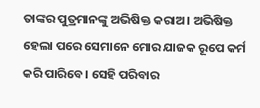ତାଙ୍କର ପୁତ୍ରମାନଙ୍କୁ ଅଭିଷିକ୍ତ କରାଅ। ଅଭିଷିକ୍ତ ହେଲା ପରେ ସେମାନେ ମୋର ଯାଜକ ରୂପେ କର୍ମ କରି ପାରିବେ। ସେହି ପରିବାର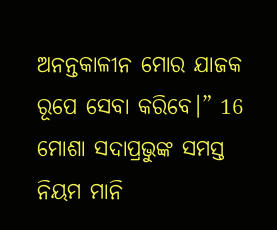ଅନନ୍ତକାଳୀନ ମୋର ଯାଜକ ରୂପେ ସେବା କରିବେ।” 16 ମୋଶା ସଦାପ୍ରଭୁଙ୍କ ସମସ୍ତ ନିୟମ ମାନି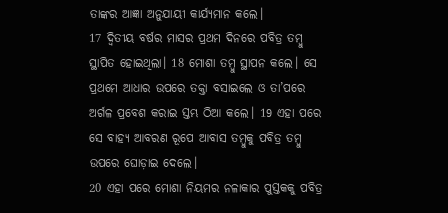ତାଙ୍କର ଆଜ୍ଞା ଅନୁଯାୟୀ କାର୍ଯ୍ୟମାନ କଲେ।
17 ଦ୍ୱିତୀୟ ବର୍ଷର ମାସର ପ୍ରଥମ ଦିନରେ ପବିତ୍ର ତମ୍ବୁ ସ୍ଥାପିତ ହୋଇଥିଲା। 18 ମୋଶା ତମ୍ବୁ ସ୍ଥାପନ କଲେ। ସେ ପ୍ରଥମେ ଆଧାର ଉପରେ ତକ୍ତା ବସାଇଲେ ଓ ତା’ପରେ ଅର୍ଗଳ ପ୍ରବେଶ କରାଇ ସ୍ତମ୍ଭ ଠିଆ କଲେ। 19 ଏହା ପରେ ସେ ବାହ୍ୟ ଆବରଣ ରୂପେ ଆବାସ ତମ୍ବୁକୁ ପବିତ୍ର ତମ୍ବୁ ଉପରେ ଘୋଡ଼ାଇ ଦେଲେ।
20 ଏହା ପରେ ମୋଶା ନିୟମର ନଳାକାର ପୁସ୍ତକକୁ ପବିତ୍ର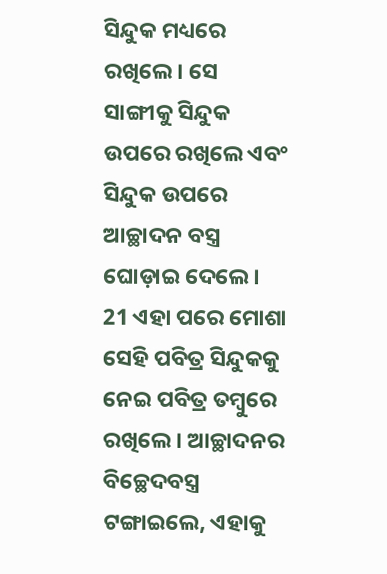ସିନ୍ଦୁକ ମଧ୍ୟରେ ରଖିଲେ। ସେ ସାଙ୍ଗୀକୁ ସିନ୍ଦୁକ ଉପରେ ରଖିଲେ ଏବଂ ସିନ୍ଦୁକ ଉପରେ ଆଚ୍ଛାଦନ ବସ୍ତ୍ର ଘୋଡ଼ାଇ ଦେଲେ। 21 ଏହା ପରେ ମୋଶା ସେହି ପବିତ୍ର ସିନ୍ଦୁକକୁ ନେଇ ପବିତ୍ର ତମ୍ବୁରେ ରଖିଲେ। ଆଚ୍ଛାଦନର ବିଚ୍ଛେଦବସ୍ତ୍ର ଟଙ୍ଗାଇଲେ, ଏହାକୁ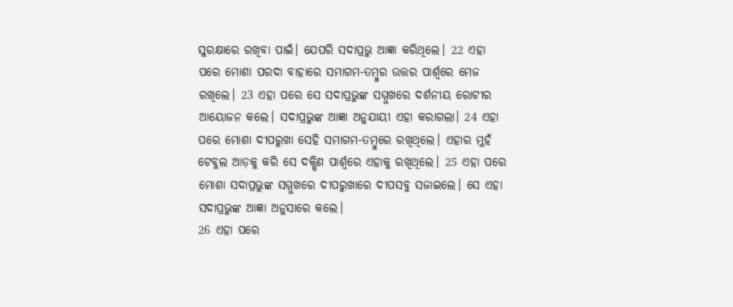ସୁରକ୍ଷାରେ ରଖିବା ପାଇଁ। ଯେପରି ସଦାପ୍ରଭୁ ଆଜ୍ଞା କରିଥିଲେ। 22 ଏହା ପରେ ମୋଶା ପରଦା ବାହାରେ ସମାଗମ-ତମ୍ବୁର ଉତ୍ତର ପାର୍ଶ୍ୱରେ ମେଜ ରଖିଲେ। 23 ଏହା ପରେ ସେ ସଦାପ୍ରଭୁଙ୍କ ସମ୍ମୁଖରେ ଦର୍ଶନୀୟ ରୋଟୀର ଆୟୋଜନ କଲେ। ସଦାପ୍ରଭୁଙ୍କ ଆଜ୍ଞା ଅନୁଯାୟୀ ଏହା କରାଗଲା। 24 ଏହା ପରେ ମୋଶା ଦୀପରୁଖା ସେହି ସମାଗମ-ତମ୍ବୁରେ ରଖିଥିଲେ। ଏହାର ମୁହଁ ଟେବୁଲ ଆଡ଼କୁ କରି ସେ ଦକ୍ଷିଣ ପାର୍ଶ୍ୱରେ ଏହାକୁ ରଖିଥିଲେ। 25 ଏହା ପରେ ମୋଶା ସଦାପ୍ରଭୁଙ୍କ ସମ୍ମୁଖରେ ଦୀପରୁଖାରେ ଦୀପସବୁ ସଜାଇଲେ। ସେ ଏହା ସଦାପ୍ରଭୁଙ୍କ ଆଜ୍ଞା ଅନୁସାରେ କଲେ।
26 ଏହା ପରେ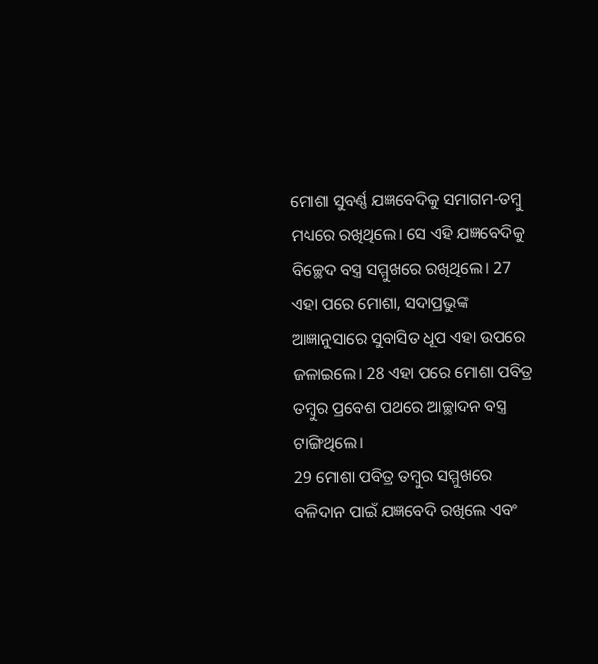ମୋଶା ସୁବର୍ଣ୍ଣ ଯଜ୍ଞବେଦିକୁ ସମାଗମ-ତମ୍ବୁ ମଧ୍ୟରେ ରଖିଥିଲେ। ସେ ଏହି ଯଜ୍ଞବେଦିକୁ ବିଚ୍ଛେଦ ବସ୍ତ୍ର ସମ୍ମୁଖରେ ରଖିଥିଲେ। 27 ଏହା ପରେ ମୋଶା, ସଦାପ୍ରଭୁଙ୍କ ଆଜ୍ଞାନୁସାରେ ସୁବାସିତ ଧୂପ ଏହା ଉପରେ ଜଳାଇଲେ। 28 ଏହା ପରେ ମୋଶା ପବିତ୍ର ତମ୍ବୁର ପ୍ରବେଶ ପଥରେ ଆଚ୍ଛାଦନ ବସ୍ତ୍ର ଟାଙ୍ଗିଥିଲେ।
29 ମୋଶା ପବିତ୍ର ତମ୍ବୁର ସମ୍ମୁଖରେ ବଳିଦାନ ପାଇଁ ଯଜ୍ଞବେଦି ରଖିଲେ ଏବଂ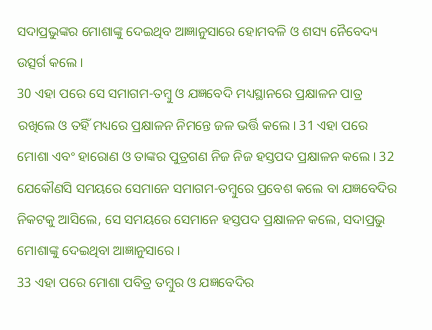ସଦାପ୍ରଭୁଙ୍କର ମୋଶାଙ୍କୁ ଦେଇଥିବ ଆଜ୍ଞାନୁସାରେ ହୋମବଳି ଓ ଶସ୍ୟ ନୈବେଦ୍ୟ ଉତ୍ସର୍ଗ କଲେ।
30 ଏହା ପରେ ସେ ସମାଗମ-ତମ୍ବୁ ଓ ଯଜ୍ଞବେଦି ମଧ୍ୟସ୍ଥାନରେ ପ୍ରକ୍ଷାଳନ ପାତ୍ର ରଖିଲେ ଓ ତହିଁ ମଧ୍ୟରେ ପ୍ରକ୍ଷାଳନ ନିମନ୍ତେ ଜଳ ଭର୍ତ୍ତି କଲେ। 31 ଏହା ପରେ ମୋଶା ଏବଂ ହାରୋଣ ଓ ତାଙ୍କର ପୁତ୍ରଗଣ ନିଜ ନିଜ ହସ୍ତପଦ ପ୍ରକ୍ଷାଳନ କଲେ। 32 ଯେକୌଣସି ସମୟରେ ସେମାନେ ସମାଗମ-ତମ୍ବୁରେ ପ୍ରବେଶ କଲେ ବା ଯଜ୍ଞବେଦିର ନିକଟକୁ ଆସିଲେ, ସେ ସମୟରେ ସେମାନେ ହସ୍ତପଦ ପ୍ରକ୍ଷାଳନ କଲେ, ସଦାପ୍ରଭୁ ମୋଶାଙ୍କୁ ଦେଇଥିବା ଆଜ୍ଞାନୁସାରେ।
33 ଏହା ପରେ ମୋଶା ପବିତ୍ର ତମ୍ବୁର ଓ ଯଜ୍ଞବେଦିର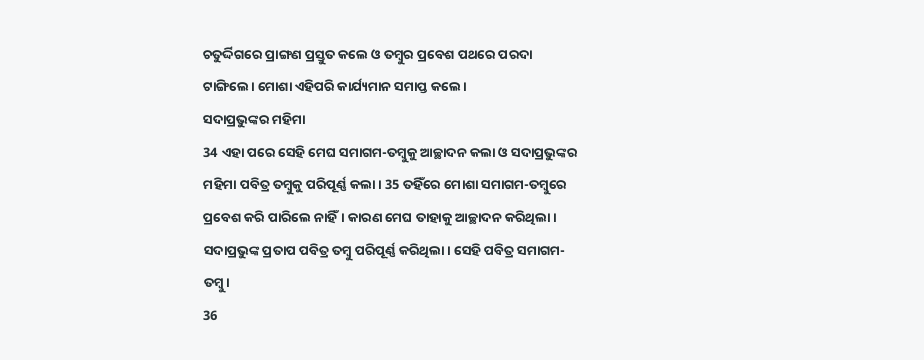ଚତୁର୍ଦ୍ଦିଗରେ ପ୍ରାଙ୍ଗଣ ପ୍ରସ୍ତୁତ କଲେ ଓ ତମ୍ବୁର ପ୍ରବେଶ ପଥରେ ପରଦା ଟାଙ୍ଗିଲେ। ମୋଶା ଏହିପରି କାର୍ଯ୍ୟମାନ ସମାପ୍ତ କଲେ।
ସଦାପ୍ରଭୁଙ୍କର ମହିମା
34 ଏହା ପରେ ସେହି ମେଘ ସମାଗମ-ତମ୍ବୁକୁ ଆଚ୍ଛାଦନ କଲା ଓ ସଦାପ୍ରଭୁଙ୍କର ମହିମା ପବିତ୍ର ତମ୍ବୁକୁ ପରିପୂର୍ଣ୍ଣ କଲା। 35 ତହିଁରେ ମୋଶା ସମାଗମ-ତମ୍ବୁରେ ପ୍ରବେଶ କରି ପାରିଲେ ନାହିଁ। କାରଣ ମେଘ ତାହାକୁ ଆଚ୍ଛାଦନ କରିଥିଲା। ସଦାପ୍ରଭୁଙ୍କ ପ୍ରତାପ ପବିତ୍ର ତମ୍ବୁ ପରିପୂର୍ଣ୍ଣ କରିଥିଲା। ସେହି ପବିତ୍ର ସମାଗମ-ତମ୍ବୁ।
36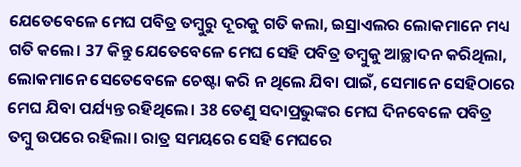ଯେତେବେଳେ ମେଘ ପବିତ୍ର ତମ୍ବୁରୁ ଦୂରକୁ ଗତି କଲା, ଇସ୍ରାଏଲର ଲୋକମାନେ ମଧ୍ୟ ଗତି କଲେ। 37 କିନ୍ତୁ ଯେତେବେଳେ ମେଘ ସେହି ପବିତ୍ର ତମ୍ବୁକୁ ଆଚ୍ଛାଦନ କରିଥିଲା, ଲୋକମାନେ ସେତେବେଳେ ଚେଷ୍ଟା କରି ନ ଥିଲେ ଯିବା ପାଇଁ, ସେମାନେ ସେହିଠାରେ ମେଘ ଯିବା ପର୍ଯ୍ୟନ୍ତ ରହିଥିଲେ। 38 ତେଣୁ ସଦାପ୍ରଭୁଙ୍କର ମେଘ ଦିନବେଳେ ପବିତ୍ର ତମ୍ବୁ ଉପରେ ରହିଲା। ରାତ୍ର ସମୟରେ ସେହି ମେଘରେ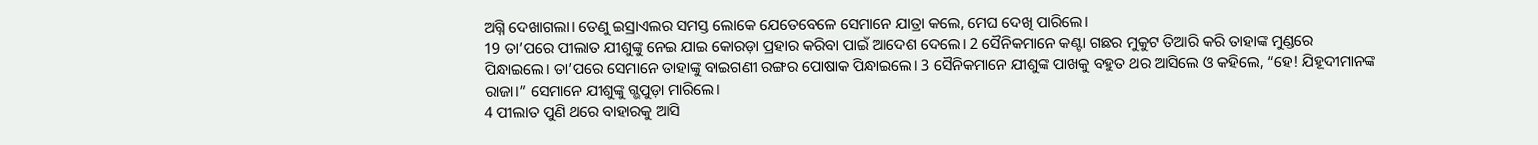ଅଗ୍ନି ଦେଖାଗଲା। ତେଣୁ ଇସ୍ରାଏଲର ସମସ୍ତ ଲୋକେ ଯେତେବେଳେ ସେମାନେ ଯାତ୍ରା କଲେ, ମେଘ ଦେଖି ପାରିଲେ।
19 ତା’ପରେ ପୀଲାତ ଯୀଶୁଙ୍କୁ ନେଇ ଯାଇ କୋରଡ଼ା ପ୍ରହାର କରିବା ପାଇଁ ଆଦେଶ ଦେଲେ। 2 ସୈନିକମାନେ କଣ୍ଟା ଗଛର ମୁକୁଟ ତିଆରି କରି ତାହାଙ୍କ ମୁଣ୍ଡରେ ପିନ୍ଧାଇଲେ। ତା’ପରେ ସେମାନେ ତାହାଙ୍କୁ ବାଇଗଣୀ ରଙ୍ଗର ପୋଷାକ ପିନ୍ଧାଇଲେ। 3 ସୈନିକମାନେ ଯୀଶୁଙ୍କ ପାଖକୁ ବହୁତ ଥର ଆସିଲେ ଓ କହିଲେ, “ହେ! ଯିହୂଦୀମାନଙ୍କ ରାଜା।” ସେମାନେ ଯୀଶୁଙ୍କୁ ଗ୍ଭପୁଡ଼ା ମାରିଲେ।
4 ପୀଲାତ ପୁଣି ଥରେ ବାହାରକୁ ଆସି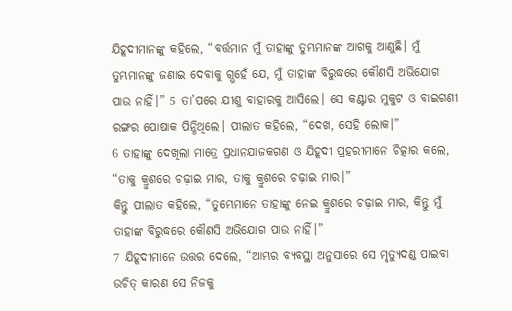ଯିହୂଦୀମାନଙ୍କୁ କହିଲେ, “ବର୍ତ୍ତମାନ ମୁଁ ତାହାଙ୍କୁ ତୁମ୍ଭମାନଙ୍କ ଆଗକୁ ଆଣୁଛି। ମୁଁ ତୁମ୍ଭମାନଙ୍କୁ ଜଣାଇ ଦେବାକୁ ଗ୍ଭହେଁ ଯେ, ମୁଁ ତାହାଙ୍କ ବିରୁଦ୍ଧରେ କୌଣସି ଅଭିଯୋଗ ପାଉ ନାହିଁ।” 5 ତା’ପରେ ଯୀଶୁ ବାହାରକୁ ଆସିଲେ। ସେ କଣ୍ଟାର ମୁକୁଟ ଓ ବାଇଗଣୀ ରଙ୍ଗର ପୋଷାକ ପିନ୍ଧିଥିଲେ। ପୀଲାତ କହିଲେ, “ଦେଖ, ସେହି ଲୋକ।”
6 ତାହାଙ୍କୁ ଦେଖିଲା ମାତ୍ରେ ପ୍ରଧାନଯାଜକଗଣ ଓ ଯିହୂଦୀ ପ୍ରହରୀମାନେ ଚିତ୍କାର କଲେ, “ତାକୁ କ୍ରୁଶରେ ଚଢ଼ାଇ ମାର, ତାକୁ କ୍ରୁଶରେ ଚଢ଼ାଇ ମାର।”
କିନ୍ତୁ ପୀଲାତ କହିଲେ, “ତୁମ୍ଭେମାନେ ତାହାଙ୍କୁ ନେଇ କ୍ରୁଶରେ ଚଢ଼ାଇ ମାର, କିନ୍ତୁ ମୁଁ ତାହାଙ୍କ ବିରୁଦ୍ଧରେ କୌଣସି ଅଭିଯୋଗ ପାଉ ନାହିଁ।”
7 ଯିହୂଦୀମାନେ ଉତ୍ତର ଦେଲେ, “ଆମ୍ଭର ବ୍ୟବସ୍ଥା ଅନୁସାରେ ସେ ମୃତ୍ୟୁଦଣ୍ଡ ପାଇବା ଉଚିତ୍ କାରଣ ସେ ନିଜକୁ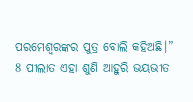ପରମେଶ୍ୱରଙ୍କର ପୁତ୍ର ବୋଲି କହିଅଛି।”
8 ପୀଲାତ ଏହା ଶୁଣି ଆହୁରି ଭୟଭୀତ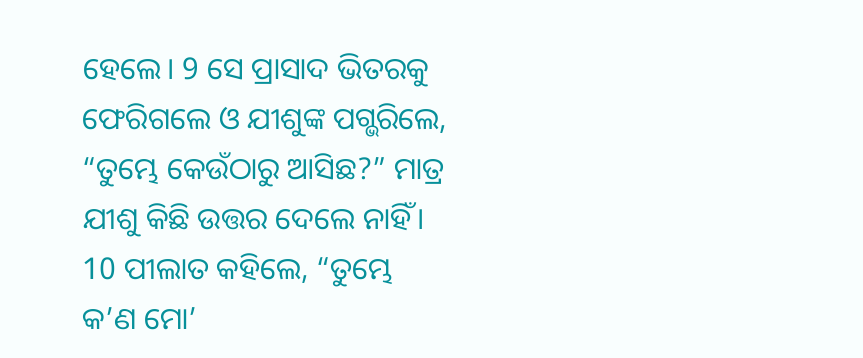ହେଲେ। 9 ସେ ପ୍ରାସାଦ ଭିତରକୁ ଫେରିଗଲେ ଓ ଯୀଶୁଙ୍କ ପଗ୍ଭରିଲେ, “ତୁମ୍ଭେ କେଉଁଠାରୁ ଆସିଛ?” ମାତ୍ର ଯୀଶୁ କିଛି ଉତ୍ତର ଦେଲେ ନାହିଁ। 10 ପୀଲାତ କହିଲେ, “ତୁମ୍ଭେ କ’ଣ ମୋ’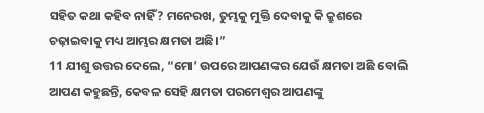ସହିତ କଥା କହିବ ନାହିଁ? ମନେରଖ, ତୁମ୍ଭକୁ ମୁକ୍ତି ଦେବାକୁ କି କ୍ରୁଶରେ ଚଢ଼ାଇବାକୁ ମଧ୍ୟ ଆମ୍ଭର କ୍ଷମତା ଅଛି।”
11 ଯୀଶୁ ଉତ୍ତର ଦେଲେ, “ମୋ’ ଉପରେ ଆପଣଙ୍କର ଯେଉଁ କ୍ଷମତା ଅଛି ବୋଲି ଆପଣ କହୁଛନ୍ତି, କେବଳ ସେହି କ୍ଷମତା ପରମେଶ୍ୱର ଆପଣଙ୍କୁ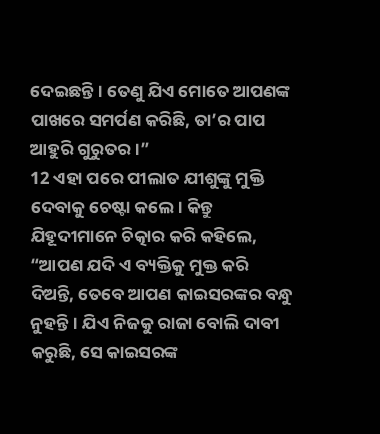ଦେଇଛନ୍ତି। ତେଣୁ ଯିଏ ମୋତେ ଆପଣଙ୍କ ପାଖରେ ସମର୍ପଣ କରିଛି, ତା’ର ପାପ ଆହୁରି ଗୁରୁତର।”
12 ଏହା ପରେ ପୀଲାତ ଯୀଶୁଙ୍କୁ ମୁକ୍ତି ଦେବାକୁ ଚେଷ୍ଟା କଲେ। କିନ୍ତୁ ଯିହୂଦୀମାନେ ଚିତ୍କାର କରି କହିଲେ, “ଆପଣ ଯଦି ଏ ବ୍ୟକ୍ତିକୁ ମୁକ୍ତ କରି ଦିଅନ୍ତି, ତେବେ ଆପଣ କାଇସରଙ୍କର ବନ୍ଧୁ ନୁହନ୍ତି। ଯିଏ ନିଜକୁ ରାଜା ବୋଲି ଦାବୀ କରୁଛି, ସେ କାଇସରଙ୍କ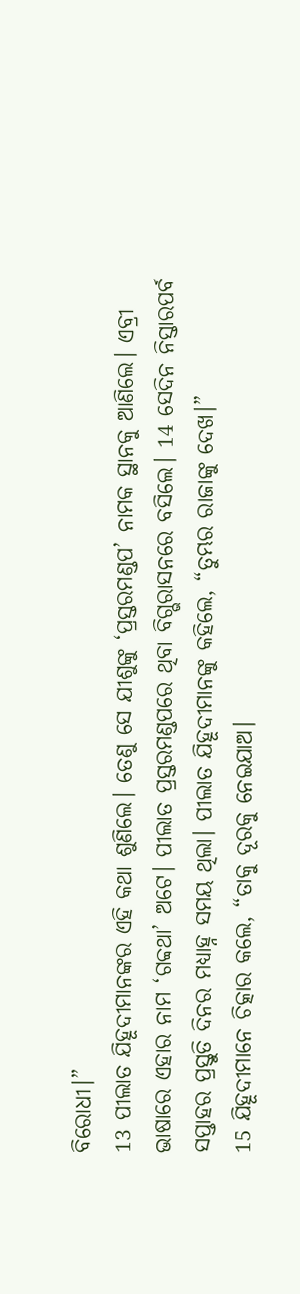ବିରୋଧୀ।”
13 ପୀଲାତ ଯିହୂଦୀମାନଙ୍କର ଏହି କଥା ଶୁଣିଲେ। ତେଣୁ ସେ ଯୀଶୁଙ୍କୁ ‘ପ୍ରସ୍ତରମଣ୍ଡପ’ ନାମକ ସ୍ଥାନକୁ ଆଣିଲେ। ଏବ୍ରୀ ଭାଷାରେ ଏହାର ନାମ ‘ଗବ୍ବଥା’ ଅଟେ। ପୀଲାତ ପ୍ରସ୍ତରମଣ୍ଡପରେ ଥିବା ବିଗ୍ଭରାସନରେ ବସିଲେ। 14 ସେଦିନ ନିସ୍ତାରପର୍ବ ସପ୍ତାହର ପ୍ରସ୍ତୁତି ଦିନର ମଧ୍ୟାହ୍ନ ସମୟ ଥିଲା। ପୀଲାତ ଯିହୂଦୀମାନଙ୍କୁ କହିଲେ, “ତୁମ୍ଭର ରାଜାଙ୍କୁ ଦେଖ।”
15 ଯିହୂଦୀମାନେ ଚିତ୍କାର କଲେ, “ତାକୁ ଦୂରକୁ ନେଇଯାଅ।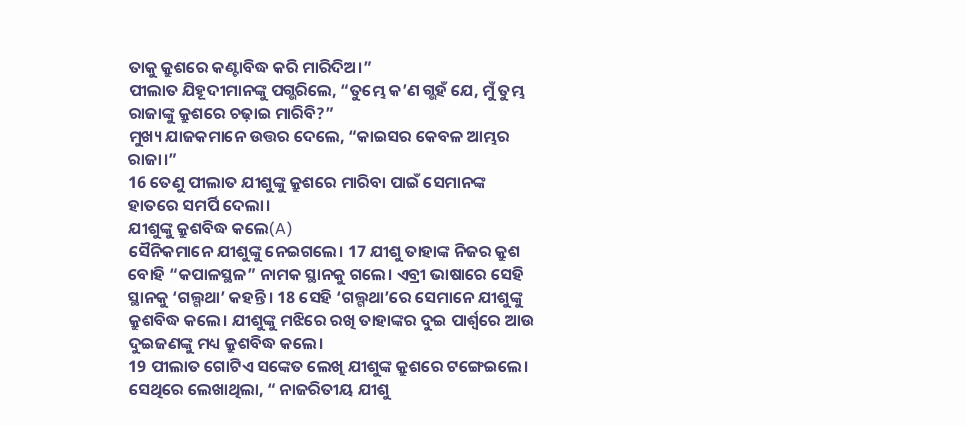ତାକୁ କ୍ରୁଶରେ କଣ୍ଟାବିଦ୍ଧ କରି ମାରିଦିଅ।”
ପୀଲାତ ଯିହୂଦୀମାନଙ୍କୁ ପଗ୍ଭରିଲେ, “ତୁମ୍ଭେ କ’ଣ ଗ୍ଭହଁ ଯେ, ମୁଁ ତୁମ୍ଭ ରାଜାଙ୍କୁ କ୍ରୁଶରେ ଚଢ଼ାଇ ମାରିବି?”
ମୁଖ୍ୟ ଯାଜକମାନେ ଉତ୍ତର ଦେଲେ, “କାଇସର କେବଳ ଆମ୍ଭର ରାଜା।”
16 ତେଣୁ ପୀଲାତ ଯୀଶୁଙ୍କୁ କ୍ରୁଶରେ ମାରିବା ପାଇଁ ସେମାନଙ୍କ ହାତରେ ସମର୍ପି ଦେଲା।
ଯୀଶୁଙ୍କୁ କ୍ରୁଶବିଦ୍ଧ କଲେ(A)
ସୈନିକମାନେ ଯୀଶୁଙ୍କୁ ନେଇଗଲେ। 17 ଯୀଶୁ ତାହାଙ୍କ ନିଜର କ୍ରୁଶ ବୋହି “କପାଳସ୍ଥଳ” ନାମକ ସ୍ଥାନକୁ ଗଲେ। ଏବ୍ରୀ ଭାଷାରେ ସେହି ସ୍ଥାନକୁ ‘ଗଲ୍ଗଥା’ କହନ୍ତି। 18 ସେହି ‘ଗଲ୍ଗଥା’ରେ ସେମାନେ ଯୀଶୁଙ୍କୁ କ୍ରୁଶବିଦ୍ଧ କଲେ। ଯୀଶୁଙ୍କୁ ମଝିରେ ରଖି ତାହାଙ୍କର ଦୁଇ ପାର୍ଶ୍ୱରେ ଆଉ ଦୁଇଜଣଙ୍କୁ ମଧ୍ୟ କ୍ରୁଶବିଦ୍ଧ କଲେ।
19 ପୀଲାତ ଗୋଟିଏ ସଙ୍କେତ ଲେଖି ଯୀଶୁଙ୍କ କ୍ରୁଶରେ ଟଙ୍ଗେଇଲେ। ସେଥିରେ ଲେଖାଥିଲା, “ ନାଜରିତୀୟ ଯୀଶୁ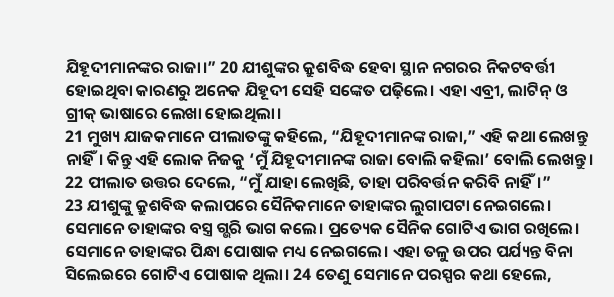ଯିହୂଦୀମାନଙ୍କର ରାଜା।” 20 ଯୀଶୁଙ୍କର କ୍ରୁଶବିଦ୍ଧ ହେବା ସ୍ଥାନ ନଗରର ନିକଟବର୍ତ୍ତୀ ହୋଇଥିବା କାରଣରୁ ଅନେକ ଯିହୂଦୀ ସେହି ସଙ୍କେତ ପଢ଼ିଲେ। ଏହା ଏବ୍ରୀ, ଲାଟିନ୍ ଓ ଗ୍ରୀକ୍ ଭାଷାରେ ଲେଖା ହୋଇଥିଲା।
21 ମୁଖ୍ୟ ଯାଜକମାନେ ପୀଲାତଙ୍କୁ କହିଲେ, “ଯିହୂଦୀମାନଙ୍କ ରାଜା,” ଏହି କଥା ଲେଖନ୍ତୁ ନାହିଁ। କିନ୍ତୁ ଏହି ଲୋକ ନିଜକୁ ‘ମୁଁ ଯିହୂଦୀମାନଙ୍କ ରାଜା ବୋଲି କହିଲା’ ବୋଲି ଲେଖନ୍ତୁ।
22 ପୀଲାତ ଉତ୍ତର ଦେଲେ, “ମୁଁ ଯାହା ଲେଖିଛି, ତାହା ପରିବର୍ତ୍ତନ କରିବି ନାହିଁ।”
23 ଯୀଶୁଙ୍କୁ କ୍ରୁଶବିଦ୍ଧ କଲାପରେ ସୈନିକମାନେ ତାହାଙ୍କର ଲୁଗାପଟା ନେଇଗଲେ। ସେମାନେ ତାହାଙ୍କର ବସ୍ତ୍ର ଗ୍ଭରି ଭାଗ କଲେ। ପ୍ରତ୍ୟେକ ସୈନିକ ଗୋଟିଏ ଭାଗ ରଖିଲେ। ସେମାନେ ତାହାଙ୍କର ପିନ୍ଧା ପୋଷାକ ମଧ୍ୟ ନେଇଗଲେ। ଏହା ତଳୁ ଉପର ପର୍ଯ୍ୟନ୍ତ ବିନା ସିଲେଇରେ ଗୋଟିଏ ପୋଷାକ ଥିଲା। 24 ତେଣୁ ସେମାନେ ପରସ୍ପର କଥା ହେଲେ,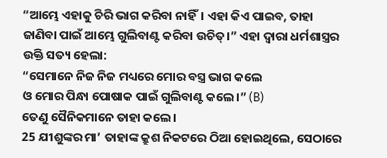“ଆମ୍ଭେ ଏହାକୁ ଚିରି ଭାଗ କରିବା ନାହିଁ। ଏହା କିଏ ପାଇବ, ତାହା ଜାଣିବା ପାଇଁ ଆମ୍ଭେ ଗୁଲିବାଣ୍ଟ କରିବା ଉଚିତ୍।” ଏହା ଦ୍ୱାରା ଧର୍ମଶାସ୍ତ୍ରର ଉକ୍ତି ସତ୍ୟ ହେଲା:
“ସେମାନେ ନିଜ ନିଜ ମଧ୍ୟରେ ମୋର ବସ୍ତ୍ର ଭାଗ କଲେ
ଓ ମୋର ପିନ୍ଧା ପୋଷାକ ପାଇଁ ଗୁଲିବାଣ୍ଟ କଲେ।” (B)
ତେଣୁ ସୈନିକମାନେ ତାହା କଲେ।
25 ଯୀଶୁଙ୍କର ମା’ ତାହାଙ୍କ କ୍ରୁଶ ନିକଟରେ ଠିଆ ହୋଇଥିଲେ, ସେଠାରେ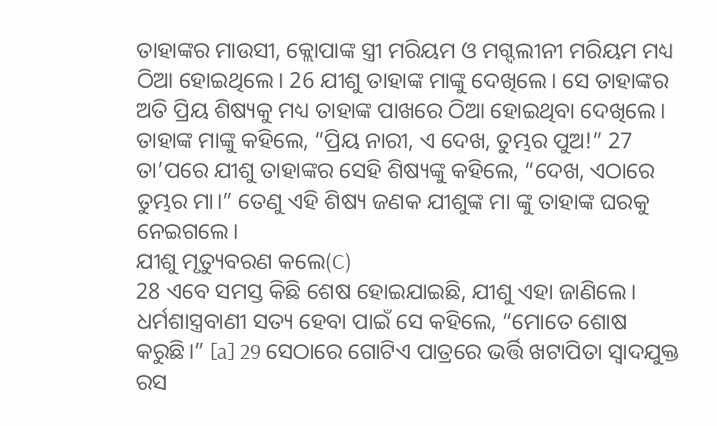ତାହାଙ୍କର ମାଉସୀ, କ୍ଲୋପାଙ୍କ ସ୍ତ୍ରୀ ମରିୟମ ଓ ମଗ୍ଦଲୀନୀ ମରିୟମ ମଧ୍ୟ ଠିଆ ହୋଇଥିଲେ। 26 ଯୀଶୁ ତାହାଙ୍କ ମାଙ୍କୁ ଦେଖିଲେ। ସେ ତାହାଙ୍କର ଅତି ପ୍ରିୟ ଶିଷ୍ୟକୁ ମଧ୍ୟ ତାହାଙ୍କ ପାଖରେ ଠିଆ ହୋଇଥିବା ଦେଖିଲେ। ତାହାଙ୍କ ମାଙ୍କୁ କହିଲେ, “ପ୍ରିୟ ନାରୀ, ଏ ଦେଖ, ତୁମ୍ଭର ପୁଅ!” 27 ତା’ପରେ ଯୀଶୁ ତାହାଙ୍କର ସେହି ଶିଷ୍ୟଙ୍କୁ କହିଲେ, “ଦେଖ, ଏଠାରେ ତୁମ୍ଭର ମା।” ତେଣୁ ଏହି ଶିଷ୍ୟ ଜଣକ ଯୀଶୁଙ୍କ ମା ଙ୍କୁ ତାହାଙ୍କ ଘରକୁ ନେଇଗଲେ।
ଯୀଶୁ ମୃତ୍ୟୁବରଣ କଲେ(C)
28 ଏବେ ସମସ୍ତ କିଛି ଶେଷ ହୋଇଯାଇଛି, ଯୀଶୁ ଏହା ଜାଣିଲେ। ଧର୍ମଶାସ୍ତ୍ରବାଣୀ ସତ୍ୟ ହେବା ପାଇଁ ସେ କହିଲେ, “ମୋତେ ଶୋଷ କରୁଛି।” [a] 29 ସେଠାରେ ଗୋଟିଏ ପାତ୍ରରେ ଭର୍ତ୍ତି ଖଟାପିତା ସ୍ୱାଦଯୁକ୍ତ ରସ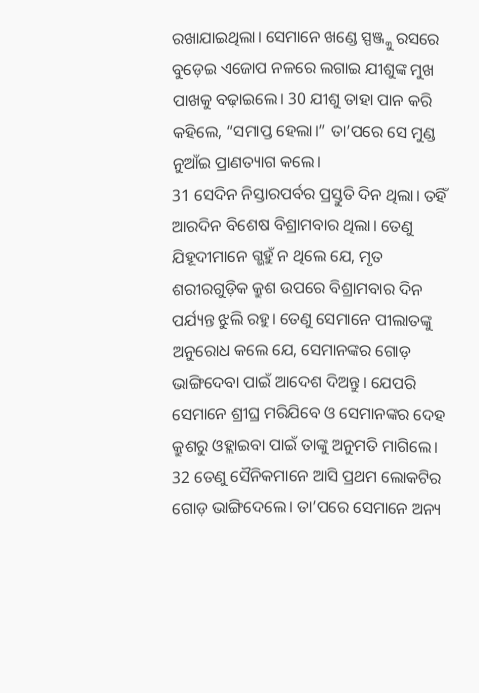ରଖାଯାଇଥିଲା। ସେମାନେ ଖଣ୍ଡେ ସ୍ପଞ୍ଜ୍କୁ ରସରେ ବୁଡ଼େଇ ଏଜୋପ ନଳରେ ଲଗାଇ ଯୀଶୁଙ୍କ ମୁଖ ପାଖକୁ ବଢ଼ାଇଲେ। 30 ଯୀଶୁ ତାହା ପାନ କରି କହିଲେ, “ସମାପ୍ତ ହେଲା।” ତା’ପରେ ସେ ମୁଣ୍ଡ ନୁଆଁଇ ପ୍ରାଣତ୍ୟାଗ କଲେ।
31 ସେଦିନ ନିସ୍ତାରପର୍ବର ପ୍ରସ୍ତୁତି ଦିନ ଥିଲା। ତହିଁ ଆରଦିନ ବିଶେଷ ବିଶ୍ରାମବାର ଥିଲା। ତେଣୁ ଯିହୂଦୀମାନେ ଗ୍ଭହୁଁ ନ ଥିଲେ ଯେ, ମୃତ ଶରୀରଗୁଡ଼ିକ କ୍ରୁଶ ଉପରେ ବିଶ୍ରାମବାର ଦିନ ପର୍ଯ୍ୟନ୍ତ ଝୁଲି ରହୁ। ତେଣୁ ସେମାନେ ପୀଲାତଙ୍କୁ ଅନୁରୋଧ କଲେ ଯେ, ସେମାନଙ୍କର ଗୋଡ଼ ଭାଙ୍ଗିଦେବା ପାଇଁ ଆଦେଶ ଦିଅନ୍ତୁ। ଯେପରି ସେମାନେ ଶ୍ରୀଘ୍ର ମରିଯିବେ ଓ ସେମାନଙ୍କର ଦେହ କ୍ରୁଶରୁ ଓହ୍ଲାଇବା ପାଇଁ ତାଙ୍କୁ ଅନୁମତି ମାଗିଲେ। 32 ତେଣୁ ସୈନିକମାନେ ଆସି ପ୍ରଥମ ଲୋକଟିର ଗୋଡ଼ ଭାଙ୍ଗିଦେଲେ। ତା’ପରେ ସେମାନେ ଅନ୍ୟ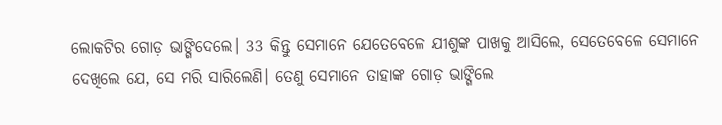ଲୋକଟିର ଗୋଡ଼ ଭାଙ୍ଗିଦେଲେ। 33 କିନ୍ତୁ ସେମାନେ ଯେତେବେଳେ ଯୀଶୁଙ୍କ ପାଖକୁ ଆସିଲେ, ସେତେବେଳେ ସେମାନେ ଦେଖିଲେ ଯେ, ସେ ମରି ସାରିଲେଣି। ତେଣୁ ସେମାନେ ତାହାଙ୍କ ଗୋଡ଼ ଭାଙ୍ଗିଲେ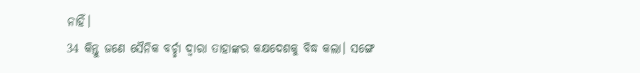ନାହିଁ।
34 କିନ୍ତୁ ଜଣେ ସୈନିକ ବର୍ଚ୍ଛା ଦ୍ୱାରା ତାହାଙ୍କର କକ୍ଷଦେଶକୁ ବିଦ୍ଧ କଲା। ସଙ୍ଗେ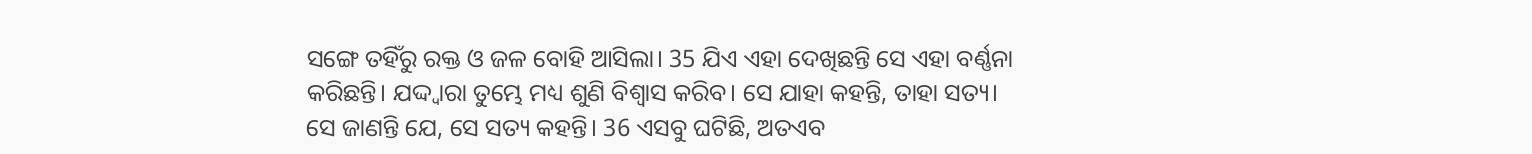ସଙ୍ଗେ ତହିଁରୁ ରକ୍ତ ଓ ଜଳ ବୋହି ଆସିଲା। 35 ଯିଏ ଏହା ଦେଖିଛନ୍ତି ସେ ଏହା ବର୍ଣ୍ଣନା କରିଛନ୍ତି। ଯଦ୍ଦ୍ୱାରା ତୁମ୍ଭେ ମଧ୍ୟ ଶୁଣି ବିଶ୍ୱାସ କରିବ। ସେ ଯାହା କହନ୍ତି, ତାହା ସତ୍ୟ। ସେ ଜାଣନ୍ତି ଯେ, ସେ ସତ୍ୟ କହନ୍ତି। 36 ଏସବୁ ଘଟିଛି, ଅତଏବ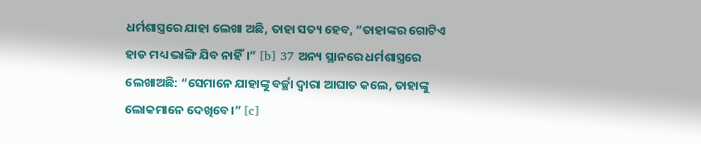ଧର୍ମଶାସ୍ତ୍ରରେ ଯାହା ଲେଖା ଅଛି, ତାହା ସତ୍ୟ ହେବ, “ତାହାଙ୍କର ଗୋଟିଏ ହାଡ ମଧ୍ୟ ଭାଙ୍ଗି ଯିବ ନାହିଁ।” [b] 37 ଅନ୍ୟ ସ୍ଥାନରେ ଧର୍ମଶାସ୍ତ୍ରରେ ଲେଖାଅଛି: “ସେମାନେ ଯାହାଙ୍କୁ ବର୍ଚ୍ଛା ଦ୍ୱାରା ଆଘାତ କଲେ, ତାହାଙ୍କୁ ଲୋକମାନେ ଦେଖିବେ।” [c]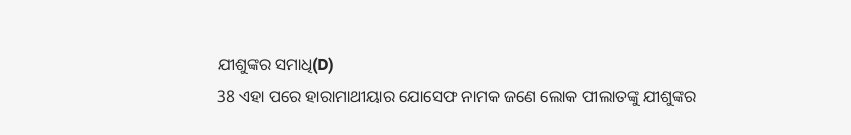ଯୀଶୁଙ୍କର ସମାଧି(D)
38 ଏହା ପରେ ହାରାମାଥୀୟାର ଯୋସେଫ ନାମକ ଜଣେ ଲୋକ ପୀଲାତଙ୍କୁ ଯୀଶୁଙ୍କର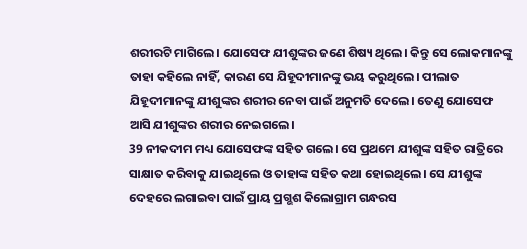ଶରୀରଟି ମାଗିଲେ। ଯୋସେଫ ଯୀଶୁଙ୍କର ଜଣେ ଶିଷ୍ୟ ଥିଲେ। କିନ୍ତୁ ସେ ଲୋକମାନଙ୍କୁ ତାହା କହିଲେ ନାହିଁ, କାରଣ ସେ ଯିହୂଦୀମାନଙ୍କୁ ଭୟ କରୁଥିଲେ। ପୀଲାତ ଯିହୂଦୀମାନଙ୍କୁ ଯୀଶୁଙ୍କର ଶରୀର ନେବା ପାଇଁ ଅନୁମତି ଦେଲେ। ତେଣୁ ଯୋସେଫ ଆସି ଯୀଶୁଙ୍କର ଶରୀର ନେଇଗଲେ।
39 ନୀକଦୀମ ମଧ୍ୟ ଯୋସେଫଙ୍କ ସହିତ ଗଲେ। ସେ ପ୍ରଥମେ ଯୀଶୁଙ୍କ ସହିତ ରାତ୍ରିରେ ସାକ୍ଷାତ କରିବାକୁ ଯାଇଥିଲେ ଓ ତାହାଙ୍କ ସହିତ କଥା ହୋଇଥିଲେ। ସେ ଯୀଶୁଙ୍କ ଦେହରେ ଲଗାଇବା ପାଇଁ ପ୍ରାୟ ପ୍ରଗ୍ଭଶ କିଲୋଗ୍ରାମ ଗନ୍ଧରସ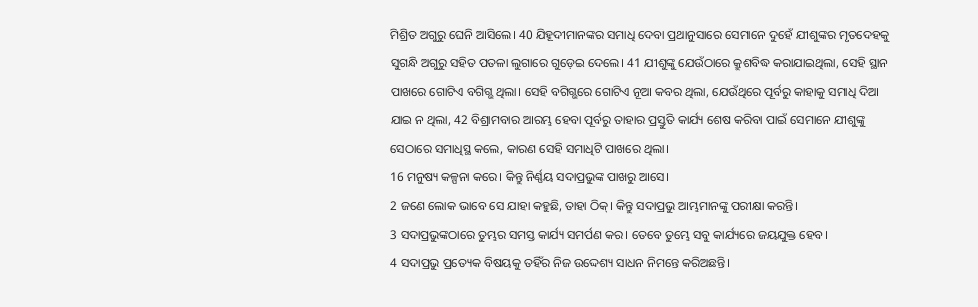ମିଶ୍ରିତ ଅଗୁରୁ ଘେନି ଆସିଲେ। 40 ଯିହୂଦୀମାନଙ୍କର ସମାଧି ଦେବା ପ୍ରଥାନୁସାରେ ସେମାନେ ଦୁହେଁ ଯୀଶୁଙ୍କର ମୃତଦେହକୁ ସୁଗନ୍ଧି ଅଗୁରୁ ସହିତ ପତଳା ଲୁଗାରେ ଗୁଡ଼େଇ ଦେଲେ। 41 ଯୀଶୁଙ୍କୁ ଯେଉଁଠାରେ କ୍ରୁଶବିଦ୍ଧ କରାଯାଇଥିଲା, ସେହି ସ୍ଥାନ ପାଖରେ ଗୋଟିଏ ବଗିଗ୍ଭ ଥିଲା। ସେହି ବଗିଗ୍ଭରେ ଗୋଟିଏ ନୂଆ କବର ଥିଲା, ଯେଉଁଥିରେ ପୂର୍ବରୁ କାହାକୁ ସମାଧି ଦିଆ ଯାଇ ନ ଥିଲା, 42 ବିଶ୍ରାମବାର ଆରମ୍ଭ ହେବା ପୂର୍ବରୁ ତାହାର ପ୍ରସ୍ତୁତି କାର୍ଯ୍ୟ ଶେଷ କରିବା ପାଇଁ ସେମାନେ ଯୀଶୁଙ୍କୁ ସେଠାରେ ସମାଧିସ୍ଥ କଲେ, କାରଣ ସେହି ସମାଧିଟି ପାଖରେ ଥିଲା।
16 ମନୁଷ୍ୟ କଳ୍ପନା କରେ। କିନ୍ତୁ ନିର୍ଣ୍ଣୟ ସଦାପ୍ରଭୁଙ୍କ ପାଖରୁ ଆସେ।
2 ଜଣେ ଲୋକ ଭାବେ ସେ ଯାହା କହୁଛି, ତାହା ଠିକ୍। କିନ୍ତୁ ସଦାପ୍ରଭୁ ଆମ୍ଭମାନଙ୍କୁ ପରୀକ୍ଷା କରନ୍ତି।
3 ସଦାପ୍ରଭୁଙ୍କଠାରେ ତୁମ୍ଭର ସମସ୍ତ କାର୍ଯ୍ୟ ସମର୍ପଣ କର। ତେବେ ତୁମ୍ଭେ ସବୁ କାର୍ଯ୍ୟରେ ଜୟଯୁକ୍ତ ହେବ।
4 ସଦାପ୍ରଭୁ ପ୍ରତ୍ୟେକ ବିଷୟକୁ ତହିଁର ନିଜ ଉଦ୍ଦେଶ୍ୟ ସାଧନ ନିମନ୍ତେ କରିଅଛନ୍ତି।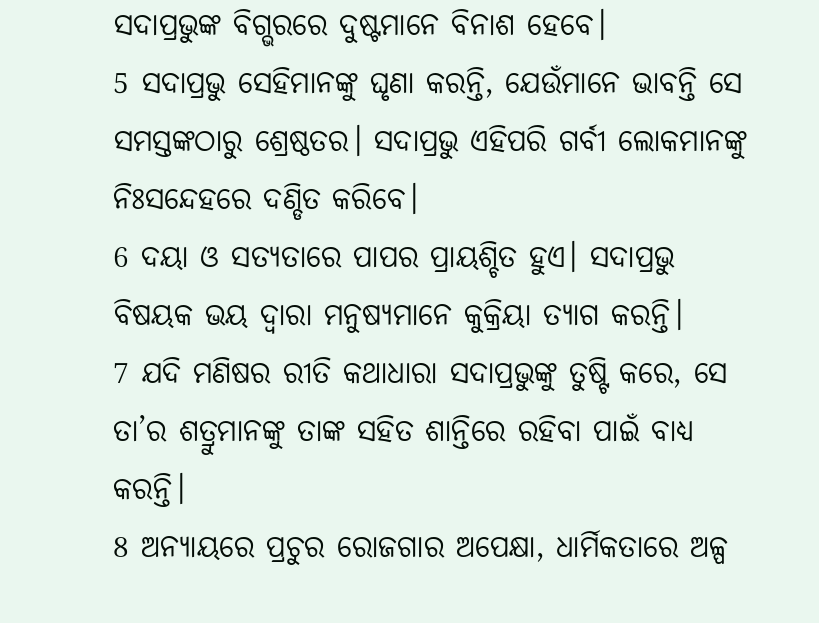ସଦାପ୍ରଭୁଙ୍କ ବିଗ୍ଭରରେ ଦୁଷ୍ଟମାନେ ବିନାଶ ହେବେ।
5 ସଦାପ୍ରଭୁ ସେହିମାନଙ୍କୁ ଘୃଣା କରନ୍ତି, ଯେଉଁମାନେ ଭାବନ୍ତି ସେ ସମସ୍ତଙ୍କଠାରୁ ଶ୍ରେଷ୍ଠତର। ସଦାପ୍ରଭୁ ଏହିପରି ଗର୍ବୀ ଲୋକମାନଙ୍କୁ ନିଃସନ୍ଦେହରେ ଦଣ୍ଡିତ କରିବେ।
6 ଦୟା ଓ ସତ୍ୟତାରେ ପାପର ପ୍ରାୟଶ୍ଚିତ ହୁଏ। ସଦାପ୍ରଭୁ ବିଷୟକ ଭୟ ଦ୍ୱାରା ମନୁଷ୍ୟମାନେ କୁକ୍ରିୟା ତ୍ୟାଗ କରନ୍ତି।
7 ଯଦି ମଣିଷର ରୀତି କଥାଧାରା ସଦାପ୍ରଭୁଙ୍କୁ ତୁଷ୍ଟି କରେ, ସେ ତା’ର ଶତ୍ରୁମାନଙ୍କୁ ତାଙ୍କ ସହିତ ଶାନ୍ତିରେ ରହିବା ପାଇଁ ବାଧ୍ୟ କରନ୍ତି।
8 ଅନ୍ୟାୟରେ ପ୍ରଚୁର ରୋଜଗାର ଅପେକ୍ଷା, ଧାର୍ମିକତାରେ ଅଳ୍ପ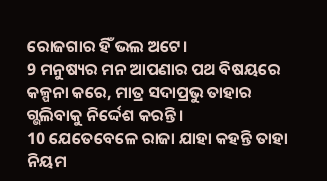ରୋଜଗାର ହିଁ ଭଲ ଅଟେ।
9 ମନୁଷ୍ୟର ମନ ଆପଣାର ପଥ ବିଷୟରେ କଳ୍ପନା କରେ, ମାତ୍ର ସଦାପ୍ରଭୁ ତାହାର ଗ୍ଭଲିବାକୁ ନିର୍ଦ୍ଦେଶ କରନ୍ତି।
10 ଯେତେବେଳେ ରାଜା ଯାହା କହନ୍ତି ତାହା ନିୟମ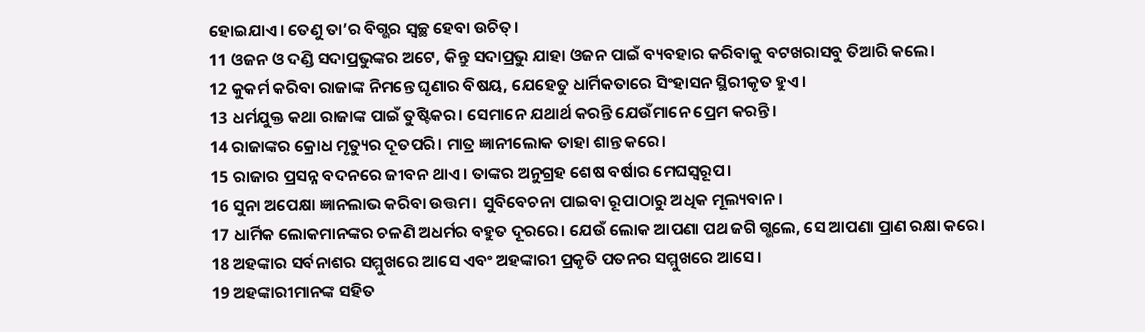ହୋଇଯାଏ। ତେଣୁ ତା’ର ବିଗ୍ଭର ସ୍ୱଚ୍ଛ ହେବା ଉଚିତ୍।
11 ଓଜନ ଓ ଦଣ୍ଡି ସଦାପ୍ରଭୁଙ୍କର ଅଟେ, କିନ୍ତୁ ସଦାପ୍ରଭୁ ଯାହା ଓଜନ ପାଇଁ ବ୍ୟବହାର କରିବାକୁ ବଟଖରାସବୁ ତିଆରି କଲେ।
12 କୁକର୍ମ କରିବା ରାଜାଙ୍କ ନିମନ୍ତେ ଘୃଣାର ବିଷୟ, ଯେହେତୁ ଧାର୍ମିକତାରେ ସିଂହାସନ ସ୍ଥିରୀକୃତ ହୁଏ।
13 ଧର୍ମଯୁକ୍ତ କଥା ରାଜାଙ୍କ ପାଇଁ ତୁଷ୍ଟିକର। ସେମାନେ ଯଥାର୍ଥ କରନ୍ତି ଯେଉଁମାନେ ପ୍ରେମ କରନ୍ତି।
14 ରାଜାଙ୍କର କ୍ରୋଧ ମୃତ୍ୟୁର ଦୂତପରି। ମାତ୍ର ଜ୍ଞାନୀଲୋକ ତାହା ଶାନ୍ତ କରେ।
15 ରାଜାର ପ୍ରସନ୍ନ ବଦନରେ ଜୀବନ ଥାଏ। ତାଙ୍କର ଅନୁଗ୍ରହ ଶେଷ ବର୍ଷାର ମେଘସ୍ୱରୂପ।
16 ସୁନା ଅପେକ୍ଷା ଜ୍ଞାନଲାଭ କରିବା ଉତ୍ତମ। ସୁବିବେଚନା ପାଇବା ରୂପାଠାରୁ ଅଧିକ ମୂଲ୍ୟବାନ।
17 ଧାର୍ମିକ ଲୋକମାନଙ୍କର ଚଳଣି ଅଧର୍ମର ବହୁତ ଦୂରରେ। ଯେଉଁ ଲୋକ ଆପଣା ପଥ ଜଗି ଗ୍ଭଲେ, ସେ ଆପଣା ପ୍ରାଣ ରକ୍ଷା କରେ।
18 ଅହଙ୍କାର ସର୍ବନାଶର ସମ୍ମୁଖରେ ଆସେ ଏବଂ ଅହଙ୍କାରୀ ପ୍ରକୃତି ପତନର ସମ୍ମୁଖରେ ଆସେ।
19 ଅହଙ୍କାରୀମାନଙ୍କ ସହିତ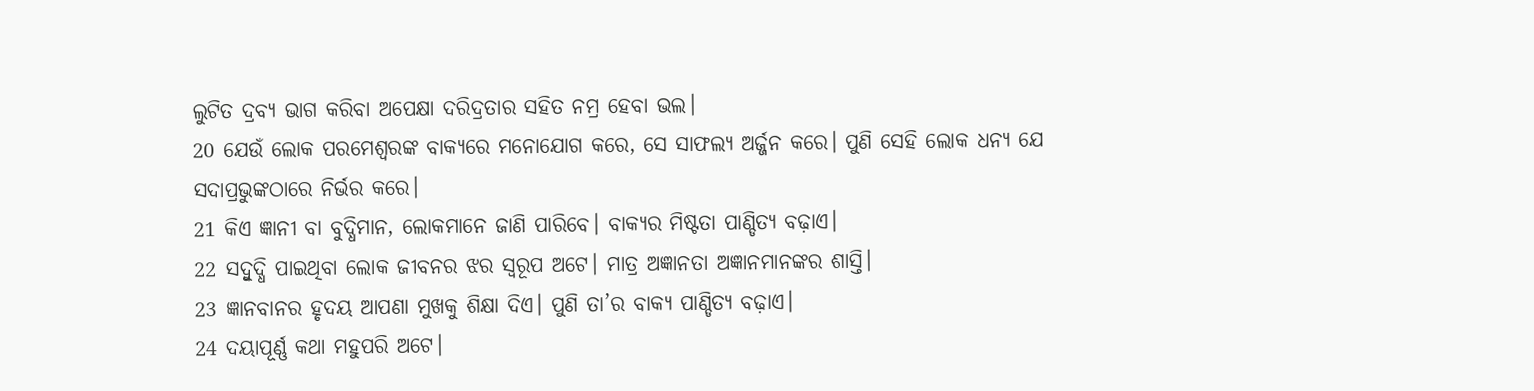ଲୁଟିତ ଦ୍ରବ୍ୟ ଭାଗ କରିବା ଅପେକ୍ଷା ଦରିଦ୍ରତାର ସହିତ ନମ୍ର ହେବା ଭଲ।
20 ଯେଉଁ ଲୋକ ପରମେଶ୍ୱରଙ୍କ ବାକ୍ୟରେ ମନୋଯୋଗ କରେ, ସେ ସାଫଲ୍ୟ ଅର୍ଜ୍ଜନ କରେ। ପୁଣି ସେହି ଲୋକ ଧନ୍ୟ ଯେ ସଦାପ୍ରଭୁଙ୍କଠାରେ ନିର୍ଭର କରେ।
21 କିଏ ଜ୍ଞାନୀ ବା ବୁଦ୍ଧିମାନ, ଲୋକମାନେ ଜାଣି ପାରିବେ। ବାକ୍ୟର ମିଷ୍ଟତା ପାଣ୍ଡିତ୍ୟ ବଢ଼ାଏ।
22 ସଦ୍ବୁଦ୍ଧି ପାଇଥିବା ଲୋକ ଜୀବନର ଝର ସ୍ୱରୂପ ଅଟେ। ମାତ୍ର ଅଜ୍ଞାନତା ଅଜ୍ଞାନମାନଙ୍କର ଶାସ୍ତି।
23 ଜ୍ଞାନବାନର ହୃଦୟ ଆପଣା ମୁଖକୁ ଶିକ୍ଷା ଦିଏ। ପୁଣି ତା’ର ବାକ୍ୟ ପାଣ୍ଡିତ୍ୟ ବଢ଼ାଏ।
24 ଦୟାପୂର୍ଣ୍ଣ କଥା ମହୁପରି ଅଟେ।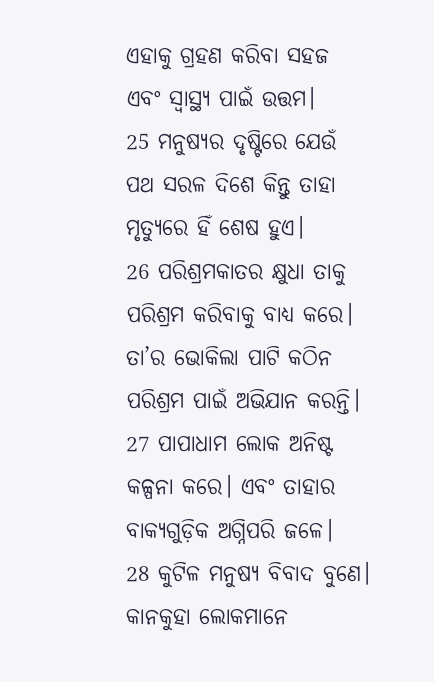ଏହାକୁ ଗ୍ରହଣ କରିବା ସହଜ ଏବଂ ସ୍ୱାସ୍ଥ୍ୟ ପାଇଁ ଉତ୍ତମ।
25 ମନୁଷ୍ୟର ଦୃଷ୍ଟିରେ ଯେଉଁ ପଥ ସରଳ ଦିଶେ କିନ୍ତୁ ତାହା ମୃତ୍ୟୁରେ ହିଁ ଶେଷ ହୁଏ।
26 ପରିଶ୍ରମକାତର କ୍ଷୁଧା ତାକୁ ପରିଶ୍ରମ କରିବାକୁ ବାଧ୍ୟ କରେ। ତା’ର ଭୋକିଲା ପାଟି କଠିନ ପରିଶ୍ରମ ପାଇଁ ଅଭିଯାନ କରନ୍ତି।
27 ପାପାଧାମ ଲୋକ ଅନିଷ୍ଟ କଳ୍ପନା କରେ। ଏବଂ ତାହାର ବାକ୍ୟଗୁଡ଼ିକ ଅଗ୍ନିପରି ଜଳେ।
28 କୁଟିଳ ମନୁଷ୍ୟ ବିବାଦ ବୁଣେ। କାନକୁହା ଲୋକମାନେ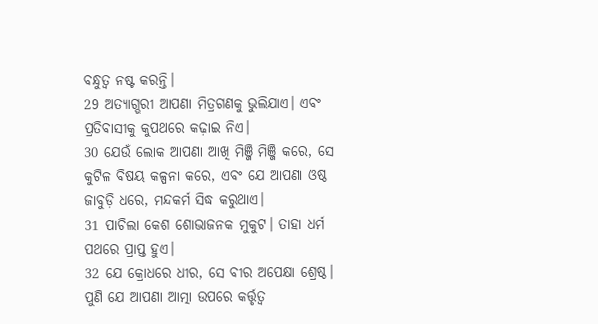ବନ୍ଧୁତ୍ୱ ନଷ୍ଟ କରନ୍ତି।
29 ଅତ୍ୟାଗ୍ଭରୀ ଆପଣା ମିତ୍ରଗଣକୁ ଭୁଲିଯାଏ। ଏବଂ ପ୍ରତିବାସୀକୁ କୁପଥରେ କଢ଼ାଇ ନିଏ।
30 ଯେଉଁ ଲୋକ ଆପଣା ଆଖି ମିଞ୍ଜି ମିଞ୍ଜି କରେ, ସେ କୁଟିଳ ବିଷୟ କଳ୍ପନା କରେ, ଏବଂ ଯେ ଆପଣା ଓଷ୍ଠ ଜାବୁଡ଼ି ଧରେ, ମନ୍ଦକର୍ମ ସିଦ୍ଧ କରୁଥାଏ।
31 ପାଚିଲା କେଶ ଶୋଭାଜନକ ମୁକୁଟ। ତାହା ଧର୍ମ ପଥରେ ପ୍ରାପ୍ତ ହୁଏ।
32 ଯେ କ୍ରୋଧରେ ଧୀର, ସେ ବୀର ଅପେକ୍ଷା ଶ୍ରେଷ୍ଠ। ପୁଣି ଯେ ଆପଣା ଆତ୍ମା ଉପରେ କର୍ତ୍ତୃତ୍ୱ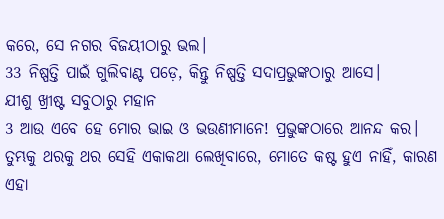କରେ, ସେ ନଗର ବିଜୟୀଠାରୁ ଭଲ।
33 ନିଷ୍ପତ୍ତି ପାଇଁ ଗୁଲିବାଣ୍ଟ ପଡ଼େ, କିନ୍ତୁ ନିଷ୍ପତ୍ତି ସଦାପ୍ରଭୁଙ୍କଠାରୁ ଆସେ।
ଯୀଶୁ ଖ୍ରୀଷ୍ଟ ସବୁଠାରୁ ମହାନ
3 ଆଉ ଏବେ ହେ ମୋର ଭାଇ ଓ ଭଉଣୀମାନେ! ପ୍ରଭୁଙ୍କଠାରେ ଆନନ୍ଦ କର। ତୁମ୍ଭକୁ ଥରକୁ ଥର ସେହି ଏକାକଥା ଲେଖିବାରେ, ମୋତେ କଷ୍ଟ ହୁଏ ନାହିଁ, କାରଣ ଏହା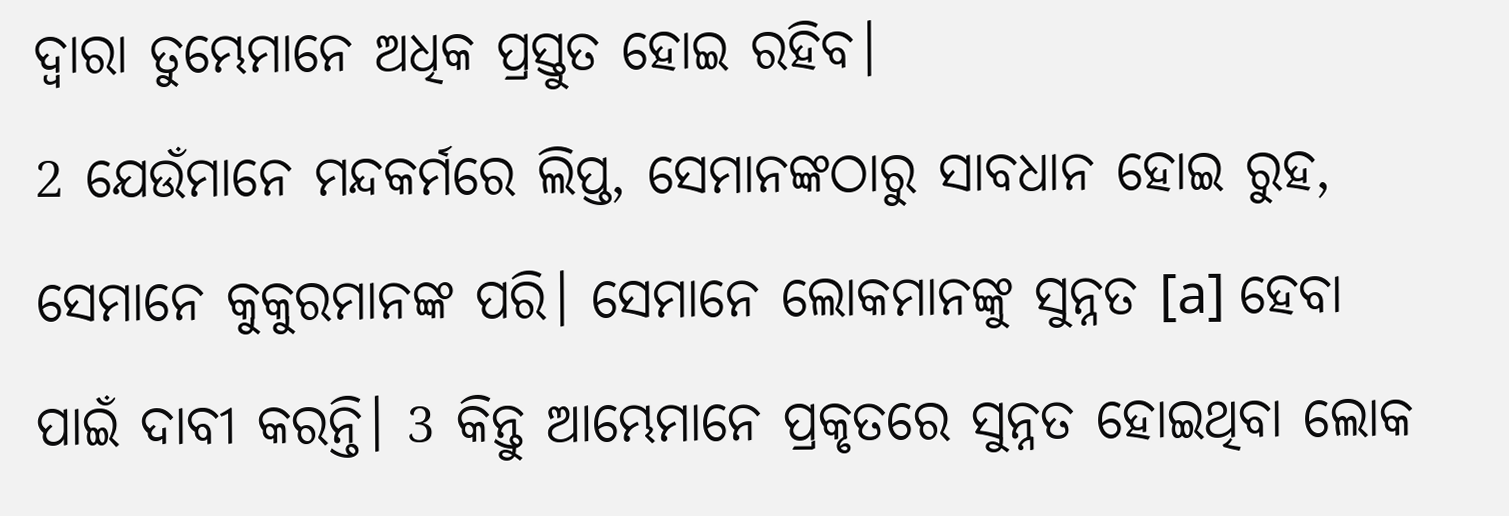ଦ୍ୱାରା ତୁମ୍ଭେମାନେ ଅଧିକ ପ୍ରସ୍ତୁତ ହୋଇ ରହିବ।
2 ଯେଉଁମାନେ ମନ୍ଦକର୍ମରେ ଲିପ୍ତ, ସେମାନଙ୍କଠାରୁ ସାବଧାନ ହୋଇ ରୁହ, ସେମାନେ କୁକୁରମାନଙ୍କ ପରି। ସେମାନେ ଲୋକମାନଙ୍କୁ ସୁନ୍ନତ [a] ହେବା ପାଇଁ ଦାବୀ କରନ୍ତି। 3 କିନ୍ତୁ ଆମ୍ଭେମାନେ ପ୍ରକୃତରେ ସୁନ୍ନତ ହୋଇଥିବା ଲୋକ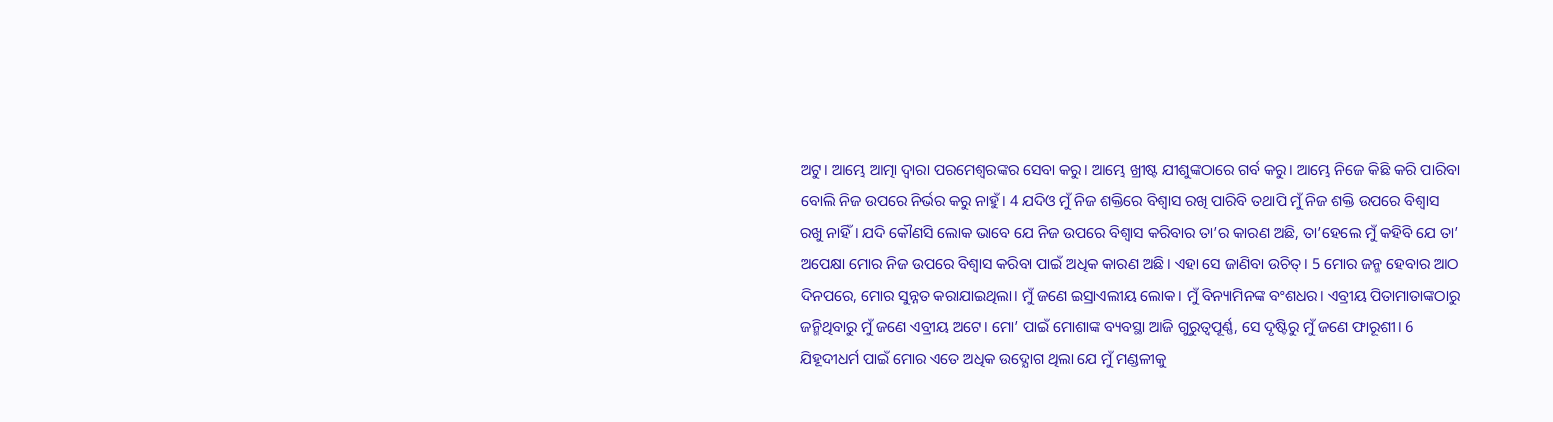ଅଟୁ। ଆମ୍ଭେ ଆତ୍ମା ଦ୍ୱାରା ପରମେଶ୍ୱରଙ୍କର ସେବା କରୁ। ଆମ୍ଭେ ଖ୍ରୀଷ୍ଟ ଯୀଶୁଙ୍କଠାରେ ଗର୍ବ କରୁ। ଆମ୍ଭେ ନିଜେ କିଛି କରି ପାରିବା ବୋଲି ନିଜ ଉପରେ ନିର୍ଭର କରୁ ନାହୁଁ। 4 ଯଦିଓ ମୁଁ ନିଜ ଶକ୍ତିରେ ବିଶ୍ୱାସ ରଖି ପାରିବି ତଥାପି ମୁଁ ନିଜ ଶକ୍ତି ଉପରେ ବିଶ୍ୱାସ ରଖୁ ନାହିଁ। ଯଦି କୌଣସି ଲୋକ ଭାବେ ଯେ ନିଜ ଉପରେ ବିଶ୍ୱାସ କରିବାର ତା’ର କାରଣ ଅଛି, ତା’ହେଲେ ମୁଁ କହିବି ଯେ ତା’ ଅପେକ୍ଷା ମୋର ନିଜ ଉପରେ ବିଶ୍ୱାସ କରିବା ପାଇଁ ଅଧିକ କାରଣ ଅଛି। ଏହା ସେ ଜାଣିବା ଉଚିତ୍। 5 ମୋର ଜନ୍ମ ହେବାର ଆଠ ଦିନପରେ, ମୋର ସୁନ୍ନତ କରାଯାଇଥିଲା। ମୁଁ ଜଣେ ଇସ୍ରାଏଲୀୟ ଲୋକ। ମୁଁ ବିନ୍ୟାମିନଙ୍କ ବଂଶଧର। ଏବ୍ରୀୟ ପିତାମାତାଙ୍କଠାରୁ ଜନ୍ମିଥିବାରୁ ମୁଁ ଜଣେ ଏବ୍ରୀୟ ଅଟେ। ମୋ’ ପାଇଁ ମୋଶାଙ୍କ ବ୍ୟବସ୍ଥା ଆଜି ଗୁରୁତ୍ୱପୂର୍ଣ୍ଣ, ସେ ଦୃଷ୍ଟିରୁ ମୁଁ ଜଣେ ଫାରୂଶୀ। 6 ଯିହୂଦୀଧର୍ମ ପାଇଁ ମୋର ଏତେ ଅଧିକ ଉଦ୍ଯୋଗ ଥିଲା ଯେ ମୁଁ ମଣ୍ଡଳୀକୁ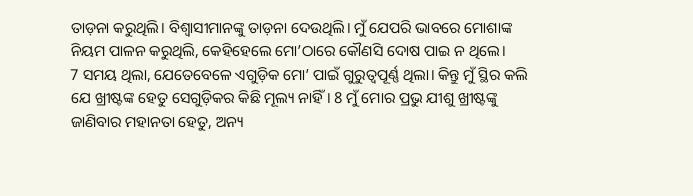ତାଡ଼ନା କରୁଥିଲି। ବିଶ୍ୱାସୀମାନଙ୍କୁ ତାଡ଼ନା ଦେଉଥିଲି। ମୁଁ ଯେପରି ଭାବରେ ମୋଶାଙ୍କ ନିୟମ ପାଳନ କରୁଥିଲି, କେହିହେଲେ ମୋ’ଠାରେ କୌଣସି ଦୋଷ ପାଇ ନ ଥିଲେ।
7 ସମୟ ଥିଲା, ଯେତେବେଳେ ଏଗୁଡ଼ିକ ମୋ’ ପାଇଁ ଗୁରୁତ୍ୱପୂର୍ଣ୍ଣ ଥିଲା। କିନ୍ତୁ ମୁଁ ସ୍ଥିର କଲି ଯେ ଖ୍ରୀଷ୍ଟଙ୍କ ହେତୁ ସେଗୁଡ଼ିକର କିଛି ମୂଲ୍ୟ ନାହିଁ। 8 ମୁଁ ମୋର ପ୍ରଭୁ ଯୀଶୁ ଖ୍ରୀଷ୍ଟଙ୍କୁ ଜାଣିବାର ମହାନତା ହେତୁ, ଅନ୍ୟ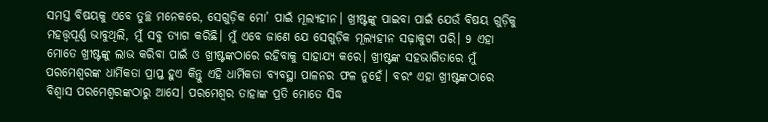ସମସ୍ତ ବିଷୟକୁ ଏବେ ତୁଚ୍ଛ ମନେକରେ, ସେଗୁଡ଼ିକ ମୋ’ ପାଇଁ ମୂଲ୍ୟହୀନ। ଖ୍ରୀଷ୍ଟଙ୍କୁ ପାଇବା ପାଇଁ ଯେଉଁ ବିଷୟ ଗୁଡ଼ିକୁ ମହତ୍ତ୍ୱପୂର୍ଣ୍ଣ ଭାବୁଥିଲି, ମୁଁ ସବୁ ତ୍ୟାଗ କରିଛି। ମୁଁ ଏବେ ଜାଣେ ଯେ ସେଗୁଡ଼ିକ ମୂଲ୍ୟହୀନ ସଢ଼ାକୁଟା ପରି। 9 ଏହା ମୋତେ ଖ୍ରୀଷ୍ଟଙ୍କୁ ଲାଭ କରିବା ପାଇଁ ଓ ଖ୍ରୀଷ୍ଟଙ୍କଠାରେ ରହିବାକୁ ସାହାଯ୍ୟ କରେ। ଖ୍ରୀଷ୍ଟଙ୍କ ସହଭାଗିତାରେ ମୁଁ ପରମେଶ୍ୱରଙ୍କ ଧାର୍ମିକତା ପ୍ରାପ୍ତ ହୁଏ କିନ୍ତୁ ଏହି ଧାର୍ମିକତା ବ୍ୟବସ୍ଥା ପାଳନର ଫଳ ନୁହେଁ। ବରଂ ଏହା ଖ୍ରୀଷ୍ଟଙ୍କଠାରେ ବିଶ୍ୱାସ ପରମେଶ୍ୱରଙ୍କଠାରୁ ଆସେ। ପରମେଶ୍ୱର ତାହାଙ୍କ ପ୍ରତି ମୋତେ ସିଦ୍ଧ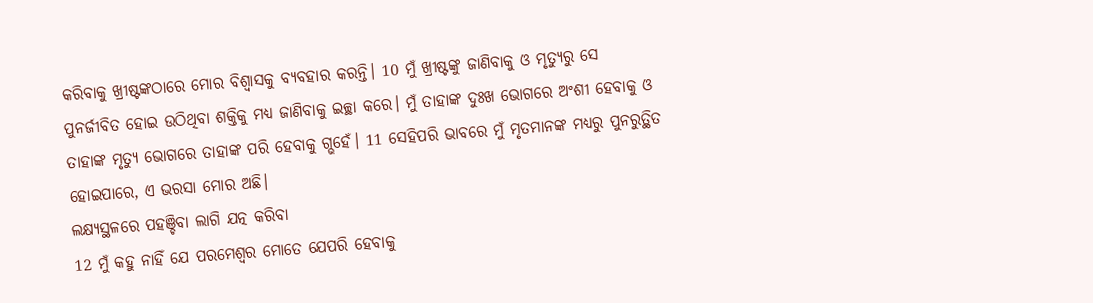କରିବାକୁ ଖ୍ରୀଷ୍ଟଙ୍କଠାରେ ମୋର ବିଶ୍ୱାସକୁ ବ୍ୟବହାର କରନ୍ତି। 10 ମୁଁ ଖ୍ରୀଷ୍ଟଙ୍କୁ ଜାଣିବାକୁ ଓ ମୃତ୍ୟୁରୁ ସେ ପୁନର୍ଜୀବିତ ହୋଇ ଉଠିଥିବା ଶକ୍ତିକୁ ମଧ୍ୟ ଜାଣିବାକୁ ଇଚ୍ଛା କରେ। ମୁଁ ତାହାଙ୍କ ଦୁଃଖ ଭୋଗରେ ଅଂଶୀ ହେବାକୁ ଓ ତାହାଙ୍କ ମୃତ୍ୟୁ ଭୋଗରେ ତାହାଙ୍କ ପରି ହେବାକୁ ଗ୍ଭହେଁ। 11 ସେହିପରି ଭାବରେ ମୁଁ ମୃତମାନଙ୍କ ମଧ୍ୟରୁ ପୁନରୁତ୍ଥିତ ହୋଇପାରେ, ଏ ଭରସା ମୋର ଅଛି।
ଲକ୍ଷ୍ୟସ୍ଥଳରେ ପହଞ୍ଚିବା ଲାଗି ଯତ୍ନ କରିବା
12 ମୁଁ କହୁ ନାହିଁ ଯେ ପରମେଶ୍ୱର ମୋତେ ଯେପରି ହେବାକୁ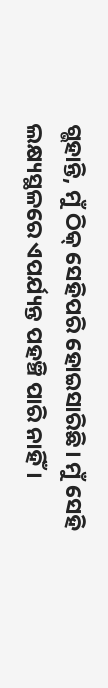ଗ୍ଭହାନ୍ତି, ମୁଁ ଠିକ୍ ସେହିପରି ହୋଇସାରିଛି। ମୁଁ ସେହି ଲକ୍ଷ୍ୟସ୍ଥଳରେ ଏପର୍ଯ୍ୟନ୍ତ ପହଞ୍ଚି ପାରି ନାହିଁ।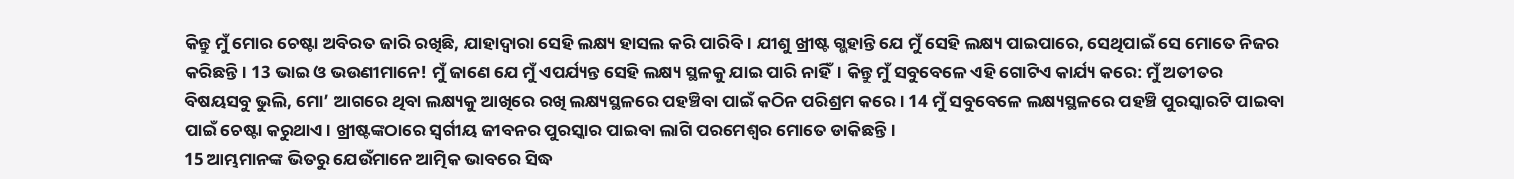କିନ୍ତୁ ମୁଁ ମୋର ଚେଷ୍ଟା ଅବିରତ ଜାରି ରଖିଛି, ଯାହାଦ୍ୱାରା ସେହି ଲକ୍ଷ୍ୟ ହାସଲ କରି ପାରିବି। ଯୀଶୁ ଖ୍ରୀଷ୍ଟ ଗ୍ଭହାନ୍ତି ଯେ ମୁଁ ସେହି ଲକ୍ଷ୍ୟ ପାଇପାରେ, ସେଥିପାଇଁ ସେ ମୋତେ ନିଜର କରିଛନ୍ତି। 13 ଭାଇ ଓ ଭଉଣୀମାନେ! ମୁଁ ଜାଣେ ଯେ ମୁଁ ଏପର୍ଯ୍ୟନ୍ତ ସେହି ଲକ୍ଷ୍ୟ ସ୍ଥଳକୁ ଯାଇ ପାରି ନାହିଁ। କିନ୍ତୁ ମୁଁ ସବୁବେଳେ ଏହି ଗୋଟିଏ କାର୍ଯ୍ୟ କରେ: ମୁଁ ଅତୀତର ବିଷୟସବୁ ଭୁଲି, ମୋ’ ଆଗରେ ଥିବା ଲକ୍ଷ୍ୟକୁ ଆଖିରେ ରଖି ଲକ୍ଷ୍ୟସ୍ଥଳରେ ପହଞ୍ଚିବା ପାଇଁ କଠିନ ପରିଶ୍ରମ କରେ। 14 ମୁଁ ସବୁବେଳେ ଲକ୍ଷ୍ୟସ୍ଥଳରେ ପହଞ୍ଚି ପୁରସ୍କାରଟି ପାଇବା ପାଇଁ ଚେଷ୍ଟା କରୁଥାଏ। ଖ୍ରୀଷ୍ଟଙ୍କଠାରେ ସ୍ୱର୍ଗୀୟ ଜୀବନର ପୁରସ୍କାର ପାଇବା ଲାଗି ପରମେଶ୍ୱର ମୋତେ ଡାକିଛନ୍ତି।
15 ଆମ୍ଭମାନଙ୍କ ଭିତରୁ ଯେଉଁମାନେ ଆତ୍ମିକ ଭାବରେ ସିଦ୍ଧ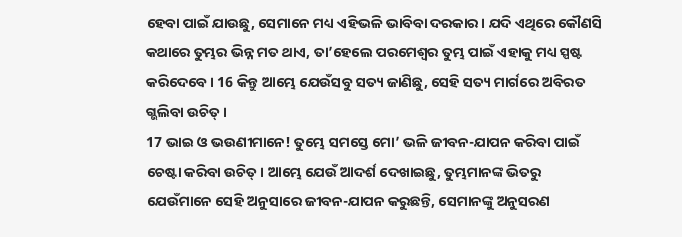ହେବା ପାଇଁ ଯାଉଛୁ, ସେମାନେ ମଧ୍ୟ ଏହିଭଳି ଭାବିବା ଦରକାର। ଯଦି ଏଥିରେ କୌଣସି କଥାରେ ତୁମ୍ଭର ଭିନ୍ନ ମତ ଥାଏ, ତା’ହେଲେ ପରମେଶ୍ୱର ତୁମ୍ଭ ପାଇଁ ଏହାକୁ ମଧ୍ୟ ସ୍ପଷ୍ଟ କରିଦେବେ। 16 କିନ୍ତୁ ଆମ୍ଭେ ଯେଉଁସବୁ ସତ୍ୟ ଜାଣିଛୁ, ସେହି ସତ୍ୟ ମାର୍ଗରେ ଅବିରତ ଗ୍ଭଲିବା ଉଚିତ୍।
17 ଭାଇ ଓ ଭଉଣୀମାନେ! ତୁମ୍ଭେ ସମସ୍ତେ ମୋ’ ଭଳି ଜୀବନ-ଯାପନ କରିବା ପାଇଁ ଚେଷ୍ଟା କରିବା ଉଚିତ୍। ଆମ୍ଭେ ଯେଉଁ ଆଦର୍ଶ ଦେଖାଇଛୁ, ତୁମ୍ଭମାନଙ୍କ ଭିତରୁ ଯେଉଁମାନେ ସେହି ଅନୁସାରେ ଜୀବନ-ଯାପନ କରୁଛନ୍ତି, ସେମାନଙ୍କୁ ଅନୁସରଣ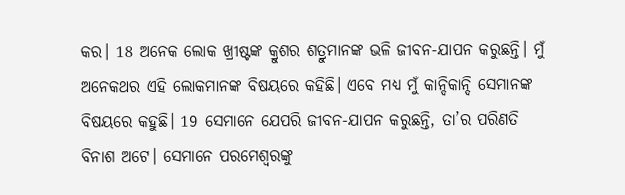କର। 18 ଅନେକ ଲୋକ ଖ୍ରୀଷ୍ଟଙ୍କ କ୍ରୁଶର ଶତ୍ରୁମାନଙ୍କ ଭଳି ଜୀବନ-ଯାପନ କରୁଛନ୍ତି। ମୁଁ ଅନେକଥର ଏହି ଲୋକମାନଙ୍କ ବିଷୟରେ କହିଛି। ଏବେ ମଧ୍ୟ ମୁଁ କାନ୍ଦିକାନ୍ଦି ସେମାନଙ୍କ ବିଷୟରେ କହୁଛି। 19 ସେମାନେ ଯେପରି ଜୀବନ-ଯାପନ କରୁଛନ୍ତି, ତା’ର ପରିଣତି ବିନାଶ ଅଟେ। ସେମାନେ ପରମେଶ୍ୱରଙ୍କୁ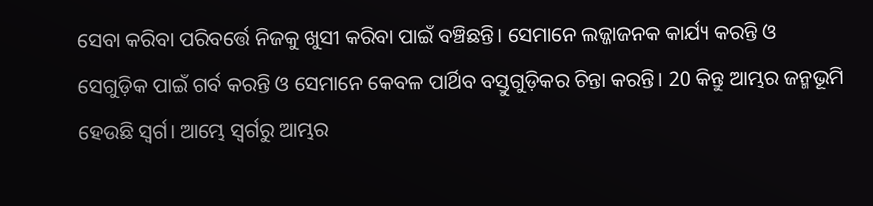ସେବା କରିବା ପରିବର୍ତ୍ତେ ନିଜକୁ ଖୁସୀ କରିବା ପାଇଁ ବଞ୍ଚିଛନ୍ତି। ସେମାନେ ଲଜ୍ଜାଜନକ କାର୍ଯ୍ୟ କରନ୍ତି ଓ ସେଗୁଡ଼ିକ ପାଇଁ ଗର୍ବ କରନ୍ତି ଓ ସେମାନେ କେବଳ ପାର୍ଥିବ ବସ୍ତୁଗୁଡ଼ିକର ଚିନ୍ତା କରନ୍ତି। 20 କିନ୍ତୁ ଆମ୍ଭର ଜନ୍ମଭୂମି ହେଉଛି ସ୍ୱର୍ଗ। ଆମ୍ଭେ ସ୍ୱର୍ଗରୁ ଆମ୍ଭର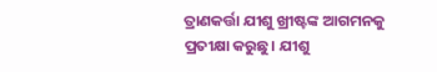ତ୍ରାଣକର୍ତ୍ତା ଯୀଶୁ ଖ୍ରୀଷ୍ଟଙ୍କ ଆଗମନକୁ ପ୍ରତୀକ୍ଷା କରୁଛୁ। ଯୀଶୁ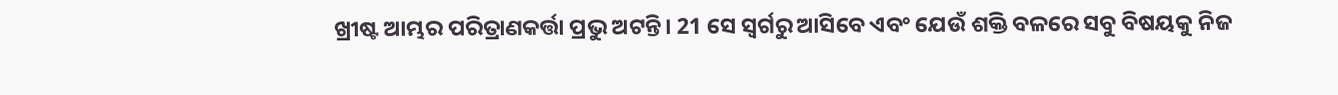ଖ୍ରୀଷ୍ଟ ଆମ୍ଭର ପରିତ୍ରାଣକର୍ତ୍ତା ପ୍ରଭୁ ଅଟନ୍ତି। 21 ସେ ସ୍ୱର୍ଗରୁ ଆସିବେ ଏବଂ ଯେଉଁ ଶକ୍ତି ବଳରେ ସବୁ ବିଷୟକୁ ନିଜ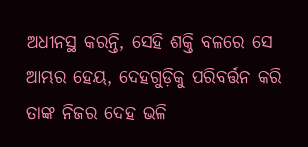ଅଧୀନସ୍ଥ କରନ୍ତି, ସେହି ଶକ୍ତି ବଳରେ ସେ ଆମ୍ଭର ହେୟ, ଦେହଗୁଡ଼ିକୁ ପରିବର୍ତ୍ତନ କରି ତାଙ୍କ ନିଜର ଦେହ ଭଳି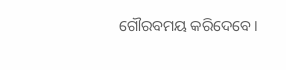ଗୌରବମୟ କରିଦେବେ।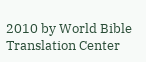2010 by World Bible Translation Center